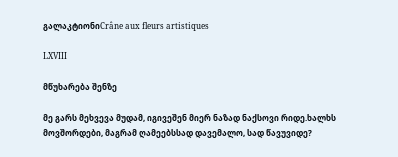გალაკტიონიCrâne aux fleurs artistiques

LXVIII

მწუხარება შენზე

მე გარს მეხვევა მუდამ, იგივეშენ მიერ ნაზად ნაქსოვი რიდე.ხალხს მოვშორდები, მაგრამ ღამეებსსად დავემალო, სად წავუვიდე?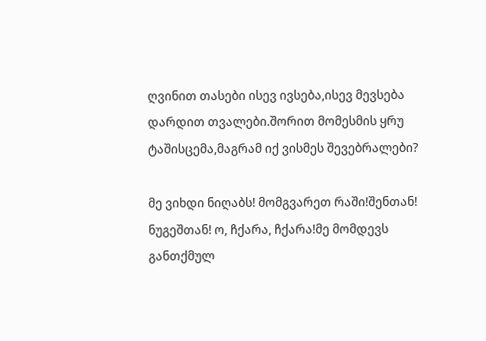ღვინით თასები ისევ ივსება,ისევ მევსება დარდით თვალები.შორით მომესმის ყრუ ტაშისცემა,მაგრამ იქ ვისმეს შევებრალები?

მე ვიხდი ნიღაბს! მომგვარეთ რაში!შენთან! ნუგეშთან! ო, ჩქარა, ჩქარა!მე მომდევს განთქმულ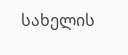სახელის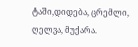ტაში,დიდება, ცრემლი, ღელვა, მუქარა.